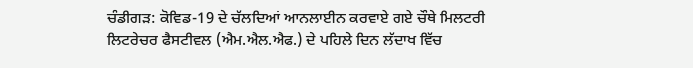ਚੰਡੀਗੜ: ਕੋਵਿਡ-19 ਦੇ ਚੱਲਦਿਆਂ ਆਨਲਾਈਨ ਕਰਵਾਏ ਗਏ ਚੌਥੇ ਮਿਲਟਰੀ ਲਿਟਰੇਚਰ ਫੈਸਟੀਵਲ (ਐਮ.ਐਲ.ਐਫ.) ਦੇ ਪਹਿਲੇ ਦਿਨ ਲੱਦਾਖ ਵਿੱਚ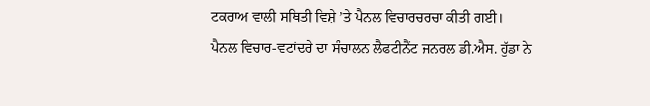ਟਕਰਾਅ ਵਾਲੀ ਸਥਿਤੀ ਵਿਸ਼ੇ ’ਤੇ ਪੈਨਲ ਵਿਚਾਰਚਰਚਾ ਕੀਤੀ ਗਈ।
ਪੈਨਲ ਵਿਚਾਰ-ਵਟਾਂਦਰੇ ਦਾ ਸੰਚਾਲਨ ਲੈਫਟੀਨੈਂਟ ਜਨਰਲ ਡੀ.ਐਸ. ਹੁੱਡਾ ਨੇ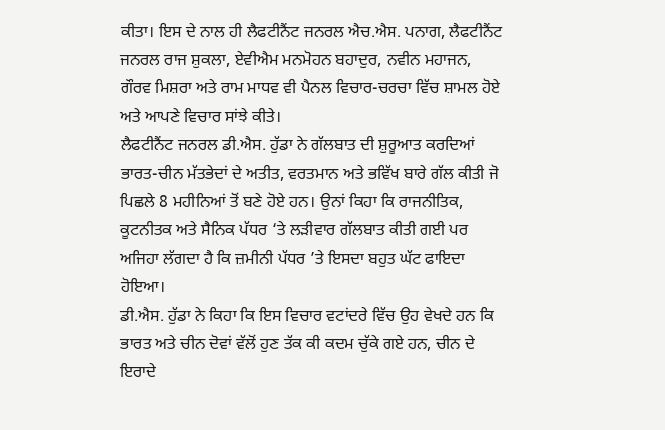ਕੀਤਾ। ਇਸ ਦੇ ਨਾਲ ਹੀ ਲੈਫਟੀਨੈਂਟ ਜਨਰਲ ਐਚ.ਐਸ. ਪਨਾਗ, ਲੈਫਟੀਨੈਂਟ ਜਨਰਲ ਰਾਜ ਸ਼ੁਕਲਾ, ਏਵੀਐਮ ਮਨਮੋਹਨ ਬਹਾਦੁਰ, ਨਵੀਨ ਮਹਾਜਨ, ਗੌਰਵ ਮਿਸ਼ਰਾ ਅਤੇ ਰਾਮ ਮਾਧਵ ਵੀ ਪੈਨਲ ਵਿਚਾਰ-ਚਰਚਾ ਵਿੱਚ ਸ਼ਾਮਲ ਹੋਏ ਅਤੇ ਆਪਣੇ ਵਿਚਾਰ ਸਾਂਝੇ ਕੀਤੇ।
ਲੈਫਟੀਨੈਂਟ ਜਨਰਲ ਡੀ.ਐਸ. ਹੁੱਡਾ ਨੇ ਗੱਲਬਾਤ ਦੀ ਸ਼ੁਰੂਆਤ ਕਰਦਿਆਂ ਭਾਰਤ-ਚੀਨ ਮੱਤਭੇਦਾਂ ਦੇ ਅਤੀਤ, ਵਰਤਮਾਨ ਅਤੇ ਭਵਿੱਖ ਬਾਰੇ ਗੱਲ ਕੀਤੀ ਜੋ ਪਿਛਲੇ 8 ਮਹੀਨਿਆਂ ਤੋਂ ਬਣੇ ਹੋਏ ਹਨ। ਉਨਾਂ ਕਿਹਾ ਕਿ ਰਾਜਨੀਤਿਕ, ਕੂਟਨੀਤਕ ਅਤੇ ਸੈਨਿਕ ਪੱਧਰ ‘ਤੇ ਲੜੀਵਾਰ ਗੱਲਬਾਤ ਕੀਤੀ ਗਈ ਪਰ ਅਜਿਹਾ ਲੱਗਦਾ ਹੈ ਕਿ ਜ਼ਮੀਨੀ ਪੱਧਰ ’ਤੇ ਇਸਦਾ ਬਹੁਤ ਘੱਟ ਫਾਇਦਾ ਹੋਇਆ।
ਡੀ.ਐਸ. ਹੁੱਡਾ ਨੇ ਕਿਹਾ ਕਿ ਇਸ ਵਿਚਾਰ ਵਟਾਂਦਰੇ ਵਿੱਚ ਉਹ ਵੇਖਦੇ ਹਨ ਕਿ ਭਾਰਤ ਅਤੇ ਚੀਨ ਦੋਵਾਂ ਵੱਲੋਂ ਹੁਣ ਤੱਕ ਕੀ ਕਦਮ ਚੁੱਕੇ ਗਏ ਹਨ, ਚੀਨ ਦੇ ਇਰਾਦੇ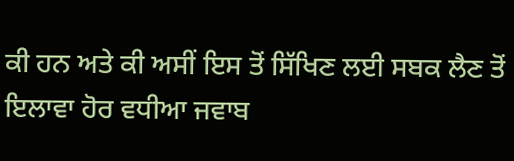ਕੀ ਹਨ ਅਤੇ ਕੀ ਅਸੀਂ ਇਸ ਤੋਂ ਸਿੱਖਿਣ ਲਈ ਸਬਕ ਲੈਣ ਤੋਂ ਇਲਾਵਾ ਹੋਰ ਵਧੀਆ ਜਵਾਬ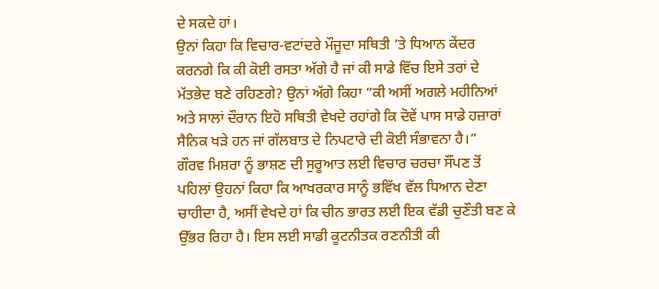ਦੇ ਸਕਦੇ ਹਾਂ।
ਉਨਾਂ ਕਿਹਾ ਕਿ ਵਿਚਾਰ-ਵਟਾਂਦਰੇ ਮੌਜੂਦਾ ਸਥਿਤੀ ’ਤੇ ਧਿਆਨ ਕੇਂਦਰ ਕਰਨਗੇ ਕਿ ਕੀ ਕੋਈ ਰਸਤਾ ਅੱਗੇ ਹੈ ਜਾਂ ਕੀ ਸਾਡੇ ਵਿੱਚ ਇਸੇ ਤਰਾਂ ਦੇ ਮੱਤਭੇਦ ਬਣੇ ਰਹਿਣਗੇ? ਉਨਾਂ ਅੱਗੇ ਕਿਹਾ “ਕੀ ਅਸੀਂ ਅਗਲੇ ਮਹੀਨਿਆਂ ਅਤੇ ਸਾਲਾਂ ਦੌਰਾਨ ਇਹੋ ਸਥਿਤੀ ਵੇਖਦੇ ਰਹਾਂਗੇ ਕਿ ਦੋਵੇਂ ਪਾਸ ਸਾਡੇ ਹਜ਼ਾਰਾਂ ਸੈਨਿਕ ਖੜੇ ਹਨ ਜਾਂ ਗੱਲਬਾਤ ਦੇ ਨਿਪਟਾਰੇ ਦੀ ਕੋਈ ਸੰਭਾਵਨਾ ਹੈ।”
ਗੌਰਵ ਮਿਸ਼ਰਾ ਨੂੰ ਭਾਸ਼ਣ ਦੀ ਸੁਰੂਆਤ ਲਈ ਵਿਚਾਰ ਚਰਚਾ ਸੌਂਪਣ ਤੋਂ ਪਹਿਲਾਂ ਉਹਨਾਂ ਕਿਹਾ ਕਿ ਆਖਰਕਾਰ ਸਾਨੂੰ ਭਵਿੱਖ ਵੱਲ ਧਿਆਨ ਦੇਣਾ ਚਾਹੀਦਾ ਹੈ, ਅਸੀਂ ਵੇਖਦੇ ਹਾਂ ਕਿ ਚੀਨ ਭਾਰਤ ਲਈ ਇਕ ਵੱਡੀ ਚੁਣੌਤੀ ਬਣ ਕੇ ਉੱਭਰ ਰਿਹਾ ਹੈ। ਇਸ ਲਈ ਸਾਡੀ ਕੂਟਨੀਤਕ ਰਣਨੀਤੀ ਕੀ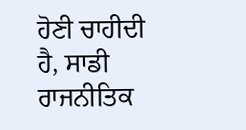ਹੋਣੀ ਚਾਹੀਦੀ ਹੈ, ਸਾਡੀ ਰਾਜਨੀਤਿਕ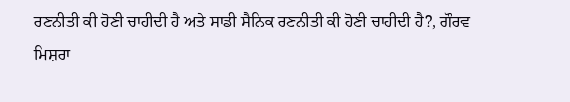ਰਣਨੀਤੀ ਕੀ ਹੋਣੀ ਚਾਹੀਦੀ ਹੈ ਅਤੇ ਸਾਡੀ ਸੈਨਿਕ ਰਣਨੀਤੀ ਕੀ ਹੋਣੀ ਚਾਹੀਦੀ ਹੈ?, ਗੌਰਵ ਮਿਸ਼ਰਾ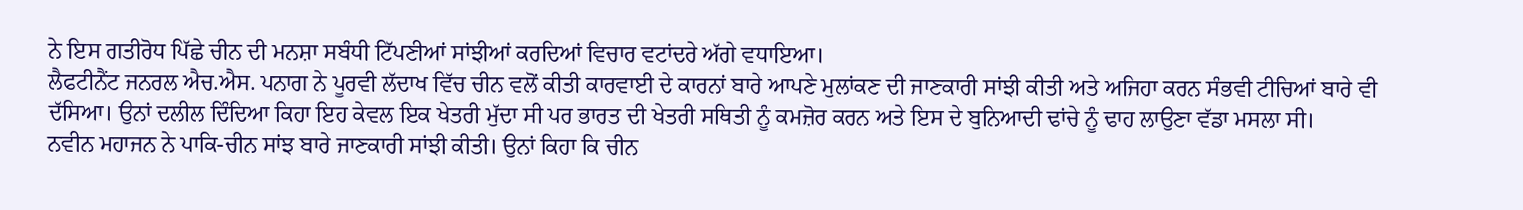ਨੇ ਇਸ ਗਤੀਰੋਧ ਪਿੱਛੇ ਚੀਨ ਦੀ ਮਨਸ਼ਾ ਸਬੰਧੀ ਟਿੱਪਣੀਆਂ ਸਾਂਝੀਆਂ ਕਰਦਿਆਂ ਵਿਚਾਰ ਵਟਾਂਦਰੇ ਅੱਗੇ ਵਧਾਇਆ।
ਲੈਫਟੀਨੈਂਟ ਜਨਰਲ ਐਚ.ਐਸ. ਪਨਾਗ ਨੇ ਪੂਰਵੀ ਲੱਦਾਖ ਵਿੱਚ ਚੀਨ ਵਲੋਂ ਕੀਤੀ ਕਾਰਵਾਈ ਦੇ ਕਾਰਨਾਂ ਬਾਰੇ ਆਪਣੇ ਮੁਲਾਂਕਣ ਦੀ ਜਾਣਕਾਰੀ ਸਾਂਝੀ ਕੀਤੀ ਅਤੇ ਅਜਿਹਾ ਕਰਨ ਸੰਭਵੀ ਟੀਚਿਆਂ ਬਾਰੇ ਵੀ ਦੱਸਿਆ। ਉਨਾਂ ਦਲੀਲ ਦਿੰਦਿਆ ਕਿਹਾ ਇਹ ਕੇਵਲ ਇਕ ਖੇਤਰੀ ਮੁੱਦਾ ਸੀ ਪਰ ਭਾਰਤ ਦੀ ਖੇਤਰੀ ਸਥਿਤੀ ਨੂੰ ਕਮਜ਼ੋਰ ਕਰਨ ਅਤੇ ਇਸ ਦੇ ਬੁਨਿਆਦੀ ਢਾਂਚੇ ਨੂੰ ਢਾਹ ਲਾਉਣਾ ਵੱਡਾ ਮਸਲਾ ਸੀ।
ਨਵੀਨ ਮਹਾਜਨ ਨੇ ਪਾਕਿ-ਚੀਨ ਸਾਂਝ ਬਾਰੇ ਜਾਣਕਾਰੀ ਸਾਂਝੀ ਕੀਤੀ। ਉਨਾਂ ਕਿਹਾ ਕਿ ਚੀਨ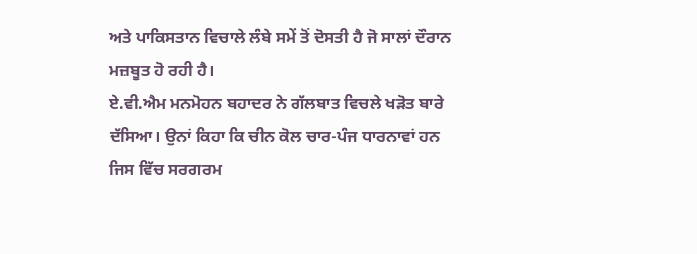ਅਤੇ ਪਾਕਿਸਤਾਨ ਵਿਚਾਲੇ ਲੰਬੇ ਸਮੇਂ ਤੋਂ ਦੋਸਤੀ ਹੈ ਜੋ ਸਾਲਾਂ ਦੌਰਾਨ ਮਜ਼ਬੂਤ ਹੋ ਰਹੀ ਹੈ।
ਏ.ਵੀ.ਐਮ ਮਨਮੋਹਨ ਬਹਾਦਰ ਨੇ ਗੱਲਬਾਤ ਵਿਚਲੇ ਖੜੋਤ ਬਾਰੇ ਦੱਸਿਆ। ਉਨਾਂ ਕਿਹਾ ਕਿ ਚੀਨ ਕੋਲ ਚਾਰ-ਪੰਜ ਧਾਰਨਾਵਾਂ ਹਨ ਜਿਸ ਵਿੱਚ ਸਰਗਰਮ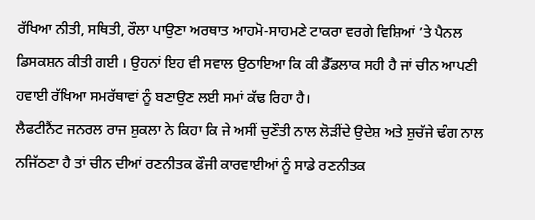ਰੱਖਿਆ ਨੀਤੀ, ਸਥਿਤੀ, ਰੌਲਾ ਪਾਉਣਾ ਅਰਥਾਤ ਆਹਮੋ-ਸਾਹਮਣੇ ਟਾਕਰਾ ਵਰਗੇ ਵਿਸ਼ਿਆਂ ’ਤੇ ਪੈਨਲ ਡਿਸਕਸ਼ਨ ਕੀਤੀ ਗਈ । ਉਹਨਾਂ ਇਹ ਵੀ ਸਵਾਲ ਉਠਾਇਆ ਕਿ ਕੀ ਡੈੱਡਲਾਕ ਸਹੀ ਹੈ ਜਾਂ ਚੀਨ ਆਪਣੀ ਹਵਾਈ ਰੱਖਿਆ ਸਮਰੱਥਾਵਾਂ ਨੂੰ ਬਣਾਉਣ ਲਈ ਸਮਾਂ ਕੱਢ ਰਿਹਾ ਹੈ।
ਲੈਫਟੀਨੈਂਟ ਜਨਰਲ ਰਾਜ ਸ਼ੁਕਲਾ ਨੇ ਕਿਹਾ ਕਿ ਜੇ ਅਸੀਂ ਚੁਣੌਤੀ ਨਾਲ ਲੋੜੀਂਦੇ ਉਦੇਸ਼ ਅਤੇ ਸ਼ੁਚੱਜੇ ਢੰਗ ਨਾਲ ਨਜਿੱਠਣਾ ਹੈ ਤਾਂ ਚੀਨ ਦੀਆਂ ਰਣਨੀਤਕ ਫੌਜੀ ਕਾਰਵਾਈਆਂ ਨੂੰ ਸਾਡੇ ਰਣਨੀਤਕ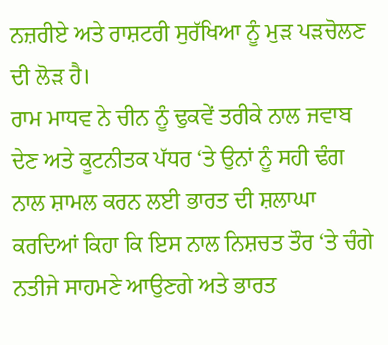ਨਜ਼ਰੀਏ ਅਤੇ ਰਾਸ਼ਟਰੀ ਸੁਰੱਖਿਆ ਨੂੰ ਮੁੜ ਪੜਚੋਲਣ ਦੀ ਲੋੜ ਹੈ।
ਰਾਮ ਮਾਧਵ ਨੇ ਚੀਨ ਨੂੰ ਢੁਕਵੇਂ ਤਰੀਕੇ ਨਾਲ ਜਵਾਬ ਦੇਣ ਅਤੇ ਕੂਟਨੀਤਕ ਪੱਧਰ ‘ਤੇ ਉਨਾਂ ਨੂੰ ਸਹੀ ਢੰਗ ਨਾਲ ਸ਼ਾਮਲ ਕਰਨ ਲਈ ਭਾਰਤ ਦੀ ਸ਼ਲਾਘਾ ਕਰਦਿਆਂ ਕਿਹਾ ਕਿ ਇਸ ਨਾਲ ਨਿਸ਼ਚਤ ਤੌਰ ‘ਤੇ ਚੰਗੇ ਨਤੀਜੇ ਸਾਹਮਣੇ ਆਉਣਗੇ ਅਤੇ ਭਾਰਤ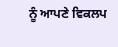ਨੂੰ ਆਪਣੇ ਵਿਕਲਪ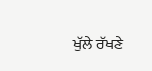ਖੁੱਲੇ ਰੱਖਣੇ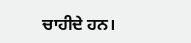ਚਾਹੀਦੇ ਹਨ।